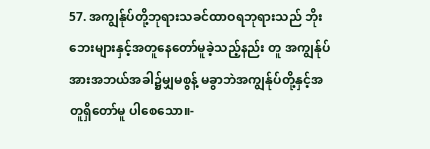57. အကျွန်ုပ်တို့ဘုရားသခင်ထာဝရဘုရားသည် ဘိုးဘေးများနှင့်အတူနေတော်မူခဲ့သည့်နည်း တူ အကျွန်ုပ်အားအဘယ်အခါ၌မျှမစွန့် မခွာဘဲအကျွန်ုပ်တို့နှင့်အတူရှိတော်မူ ပါစေသော။-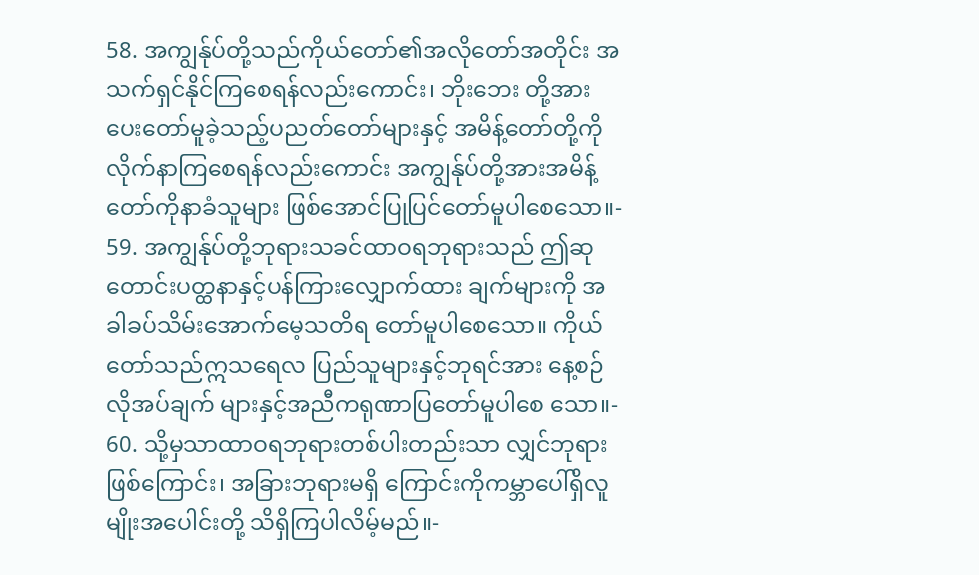58. အကျွန်ုပ်တို့သည်ကိုယ်တော်၏အလိုတော်အတိုင်း အသက်ရှင်နိုင်ကြစေရန်လည်းကောင်း၊ ဘိုးဘေး တို့အားပေးတော်မူခဲ့သည့်ပညတ်တော်များနှင့် အမိန့်တော်တို့ကိုလိုက်နာကြစေရန်လည်းကောင်း အကျွန်ုပ်တို့အားအမိန့်တော်ကိုနာခံသူများ ဖြစ်အောင်ပြုပြင်တော်မူပါစေသော။-
59. အကျွန်ုပ်တို့ဘုရားသခင်ထာဝရဘုရားသည် ဤဆုတောင်းပတ္ထနာနှင့်ပန်ကြားလျှောက်ထား ချက်များကို အခါခပ်သိမ်းအောက်မေ့သတိရ တော်မူပါစေသော။ ကိုယ်တော်သည်ဣသရေလ ပြည်သူများနှင့်ဘုရင်အား နေ့စဉ်လိုအပ်ချက် များနှင့်အညီကရုဏာပြတော်မူပါစေ သော။-
60. သို့မှသာထာဝရဘုရားတစ်ပါးတည်းသာ လျှင်ဘုရားဖြစ်ကြောင်း၊ အခြားဘုရားမရှိ ကြောင်းကိုကမ္ဘာပေါ်ရှိလူမျိုးအပေါင်းတို့ သိရှိကြပါလိမ့်မည်။-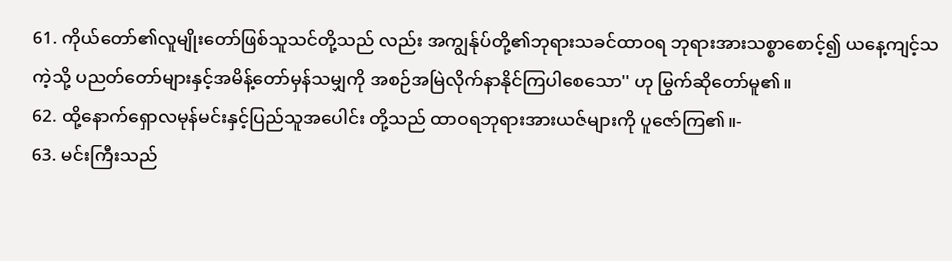61. ကိုယ်တော်၏လူမျိုးတော်ဖြစ်သူသင်တို့သည် လည်း အကျွန်ုပ်တို့၏ဘုရားသခင်ထာဝရ ဘုရားအားသစ္စာစောင့်၍ ယနေ့ကျင့်သကဲ့သို့ ပညတ်တော်များနှင့်အမိန့်တော်မှန်သမျှကို အစဉ်အမြဲလိုက်နာနိုင်ကြပါစေသော'' ဟု မြွက်ဆိုတော်မူ၏။
62. ထို့နောက်ရှောလမုန်မင်းနှင့်ပြည်သူအပေါင်း တို့သည် ထာဝရဘုရားအားယဇ်များကို ပူဇော်ကြ၏။-
63. မင်းကြီးသည်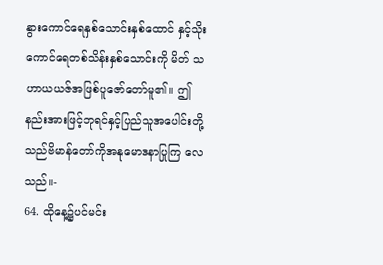နွားကောင်ရေနှစ်သောင်းနှစ်ထောင် နှင့်သိုးကောင်ရေတစ်သိန်းနှစ်သောင်းကို မိတ် သဟာယယဇ်အဖြစ်ပူဇော်တော်မူ၏။ ဤ နည်းအားဖြင့်ဘုရင်နှင့်ပြည်သူအပေါင်းတို့ သည်ဗိမာန်တော်ကိုအနုမောဒနာပြုကြ လေသည်။-
64. ထိုနေ့၌ပင်မင်း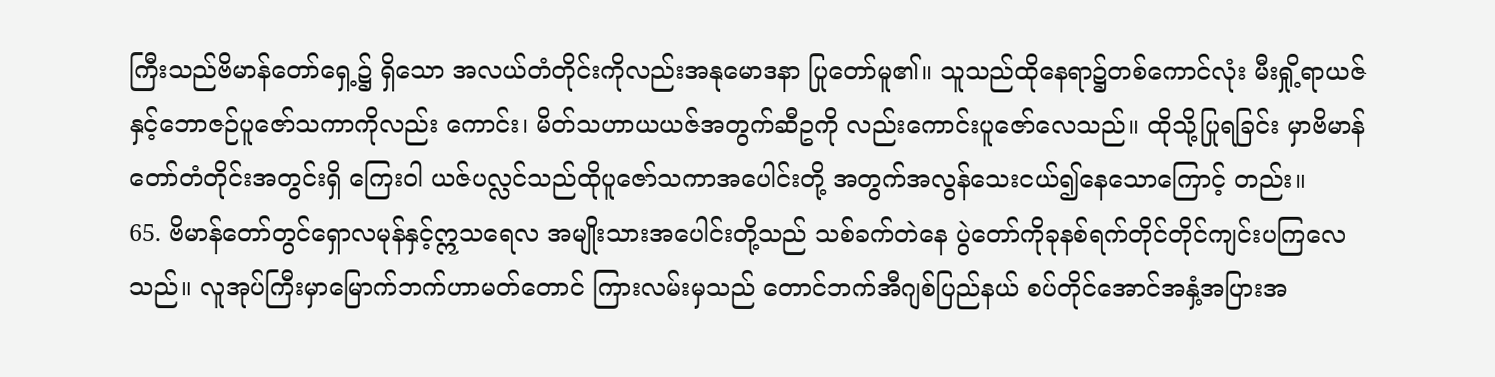ကြီးသည်ဗိမာန်တော်ရှေ့၌ ရှိသော အလယ်တံတိုင်းကိုလည်းအနုမောဒနာ ပြုတော်မူ၏။ သူသည်ထိုနေရာ၌တစ်ကောင်လုံး မီးရှို့ရာယဇ်နှင့်ဘောဇဉ်ပူဇော်သကာကိုလည်း ကောင်း၊ မိတ်သဟာယယဇ်အတွက်ဆီဥကို လည်းကောင်းပူဇော်လေသည်။ ထိုသို့ပြုရခြင်း မှာဗိမာန်တော်တံတိုင်းအတွင်းရှိ ကြေးဝါ ယဇ်ပလ္လင်သည်ထိုပူဇော်သကာအပေါင်းတို့ အတွက်အလွန်သေးငယ်၍နေသောကြောင့် တည်း။
65. ဗိမာန်တော်တွင်ရှောလမုန်နှင့်ဣသရေလ အမျိုးသားအပေါင်းတို့သည် သစ်ခက်တဲနေ ပွဲတော်ကိုခုနစ်ရက်တိုင်တိုင်ကျင်းပကြလေ သည်။ လူအုပ်ကြီးမှာမြောက်ဘက်ဟာမတ်တောင် ကြားလမ်းမှသည် တောင်ဘက်အီဂျစ်ပြည်နယ် စပ်တိုင်အောင်အနှံ့အပြားအ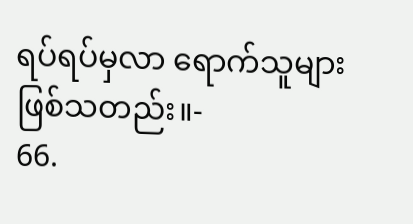ရပ်ရပ်မှလာ ရောက်သူများဖြစ်သတည်း။-
66.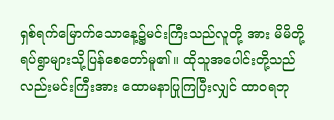ရှစ်ရက်မြောက်သောနေ့၌မင်းကြီးသည်လူတို့ အား မိမိတို့ရပ်ရွာများသို့ပြန်စေတော်မူ၏။ ထိုသူအပေါင်းတို့သည်လည်းမင်းကြီးအား ထောမနာပြုကြပြီးလျှင် ထာဝရဘု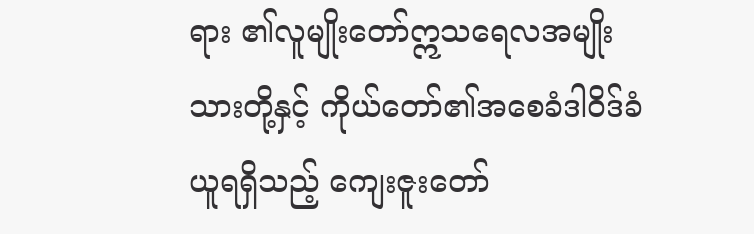ရား ၏လူမျိုးတော်ဣသရေလအမျိုးသားတို့နှင့် ကိုယ်တော်၏အစေခံဒါဝိဒ်ခံယူရရှိသည့် ကျေးဇူးတော်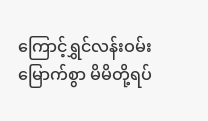ကြောင့်ရွှင်လန်းဝမ်းမြောက်စွာ မိမိတို့ရပ်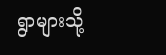ရွာများသို့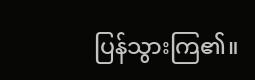ပြန်သွားကြ၏။